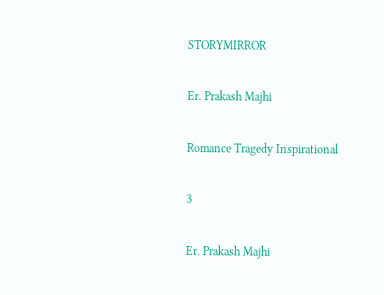STORYMIRROR

Er. Prakash Majhi

Romance Tragedy Inspirational

3

Er. Prakash Majhi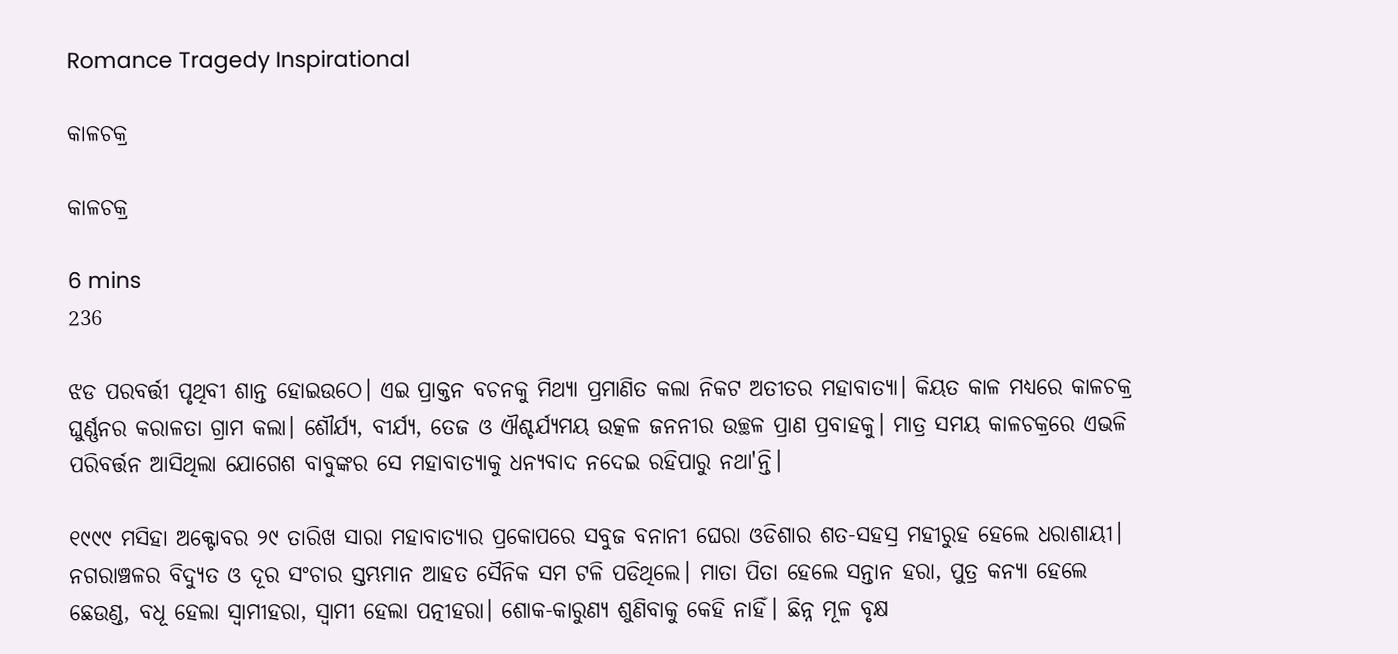Romance Tragedy Inspirational

କାଳଚକ୍ର

କାଳଚକ୍ର

6 mins
236

ଝଡ ପରବର୍ତ୍ତୀ ପୃଥିବୀ ଶାନ୍ତ ହୋଇଉଠେ। ଏଇ ପ୍ରାକ୍ତନ ବଚନକୁ ମିଥ୍ୟା ପ୍ରମାଣିତ କଲା ନିକଟ ଅତୀତର ମହାବାତ୍ୟା। କିୟତ କାଳ ମଧ୍ୟରେ କାଳଚକ୍ର ଘୁର୍ଣ୍ଣନର କରାଳତା ଗ୍ରାମ କଲା। ଶୌର୍ଯ୍ୟ, ବୀର୍ଯ୍ୟ, ତେଜ ଓ ଐଶ୍ଚର୍ଯ୍ୟମୟ ଉତ୍କଳ ଜନନୀର ଉଚ୍ଛଳ ପ୍ରାଣ ପ୍ରବାହକୁ। ମାତ୍ର ସମୟ କାଳଚକ୍ରରେ ଏଭଳି ପରିବର୍ତ୍ତନ ଆସିଥିଲା ଯୋଗେଶ ବାବୁଙ୍କର ସେ ମହାବାତ୍ୟାକୁ ଧନ୍ୟବାଦ ନଦେଇ ରହିପାରୁ ନଥା'ନ୍ତି।

୧୯୯୯ ମସିହା ଅକ୍ଟୋବର ୨୯ ତାରିଖ ସାରା ମହାବାତ୍ୟାର ପ୍ରକୋପରେ ସବୁଜ ବନାନୀ ଘେରା ଓଡିଶାର ଶତ-ସହସ୍ର ମହୀରୁହ ହେଲେ ଧରାଶାୟୀ। ନଗରାଞ୍ଚଳର ବିଦ୍ୟୁତ ଓ ଦୂର ସଂଚାର ସ୍ତମ୍ଭମାନ ଆହତ ସୈନିକ ସମ ଟଳି ପଡିଥିଲେ। ମାତା ପିତା ହେଲେ ସନ୍ତାନ ହରା, ପୁତ୍ର କନ୍ୟା ହେଲେ ଛେଉଣ୍ଡ, ବଧୂ ହେଲା ସ୍ୱାମୀହରା, ସ୍ୱାମୀ ହେଲା ପତ୍ନୀହରା। ଶୋକ-କାରୁଣ୍ୟ ଶୁଣିବାକୁ କେହି ନାହିଁ। ଛିନ୍ନ ମୂଳ ବୃକ୍ଷ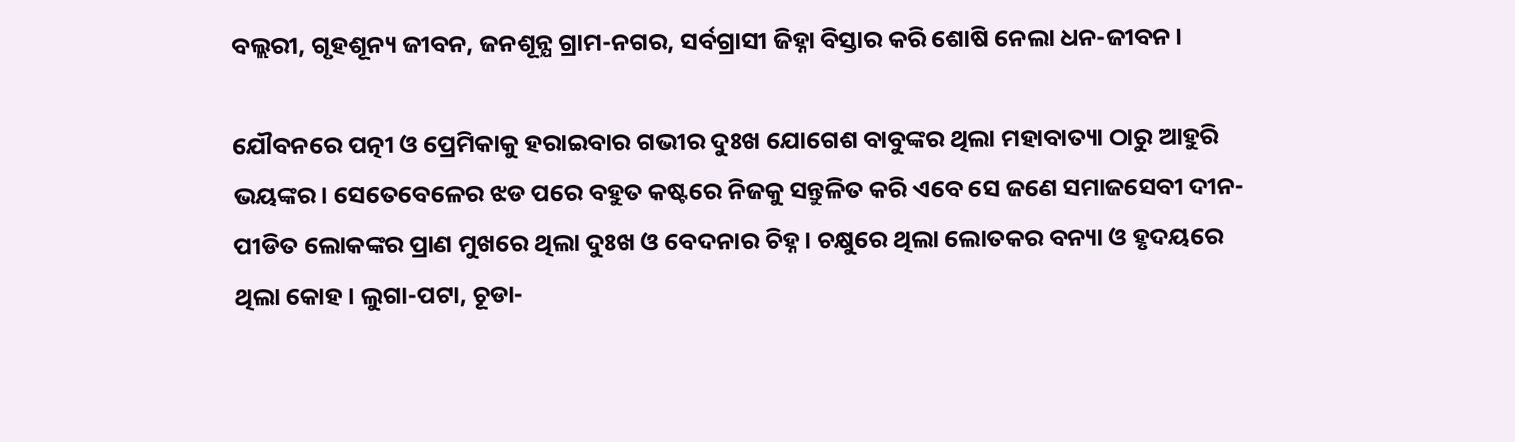ବଲ୍ଲରୀ, ଗୃହଶୂନ୍ୟ ଜୀବନ, ଜନଶୂନ୍ଯ ଗ୍ରାମ-ନଗର, ସର୍ବଗ୍ରାସୀ ଜିହ୍ନା ବିସ୍ତାର କରି ଶୋଷି ନେଲା ଧନ-ଜୀବନ।

ଯୌବନରେ ପତ୍ନୀ ଓ ପ୍ରେମିକାକୁ ହରାଇବାର ଗଭୀର ଦୁଃଖ ଯୋଗେଶ ବାବୁଙ୍କର ଥିଲା ମହାବାତ୍ୟା ଠାରୁ ଆହୁରି ଭୟଙ୍କର। ସେତେବେଳେର ଝଡ ପରେ ବହୁତ କଷ୍ଟରେ ନିଜକୁ ସନ୍ତୁଳିତ କରି ଏବେ ସେ ଜଣେ ସମାଜସେବୀ ଦୀନ-ପୀଡିତ ଲୋକଙ୍କର ପ୍ରାଣ ମୁଖରେ ଥିଲା ଦୁଃଖ ଓ ବେଦନାର ଚିହ୍ନ। ଚକ୍ଷୁରେ ଥିଲା ଲୋତକର ବନ୍ୟା ଓ ହୃଦୟରେ ଥିଲା କୋହ। ଲୁଗା-ପଟା, ଚୂଡା-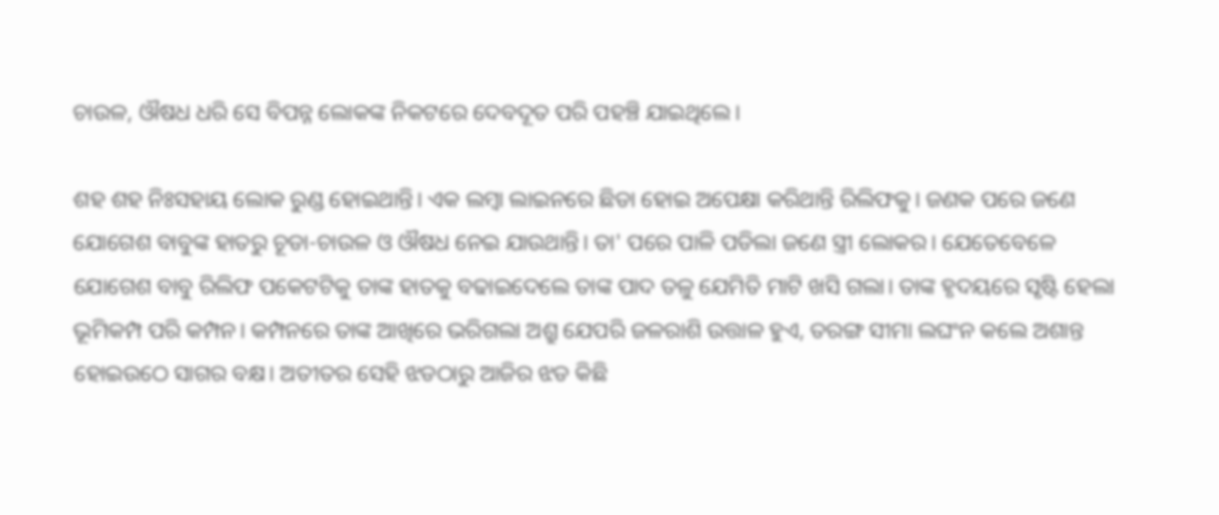ଚାଉଳ, ଔଷଧ ଧରି ସେ ବିପନ୍ନ ଲୋକଙ୍କ ନିକଟରେ ଦେବଦୂତ ପରି ପହଞ୍ଚି ଯାଇଥିଲେ।

ଶହ ଶହ ନିଃସହାୟ ଲୋକ ରୁଣ୍ଡ ହୋଇଥାନ୍ତି। ଏକ ଲମ୍ବା ଲାଇନରେ ଛିଡା ହୋଇ ଅପେକ୍ଷା କରିଥାନ୍ତି ରିଲିଫକୁ। ଜଣକ ପରେ ଜଣେ ଯୋଗେଶ ବାବୁଙ୍କ ହାତରୁ ଚୂଡା-ଚାଉଳ ଓ ଔଷଧ ନେଇ ଯାଉଥାନ୍ତି। ତା' ପରେ ପାଳି ପଡିଲା ଜଣେ ସ୍ତ୍ରୀ ଲୋକର। ଯେତେବେଳେ ଯୋଗେଶ ବାବୁ ରିଲିଫ ପକେଟଟିକୁ ତାଙ୍କ ହାତକୁ ବଢାଇଦେଲେ ତାଙ୍କ ପାଦ ତଳୁ ଯେମିତି ମାଟି ଖସି ଗଲା। ତାଙ୍କ ହୃଦୟରେ ସୃଷ୍ଟି ହେଲା ଭୂମିକମ୍ପ ପରି କମ୍ପନ। କମ୍ପନରେ ତାଙ୍କ ଆଖିରେ ଭରିଗଲା ଅଶ୍ରୁ ଯେପରି ଜଳରାଶି ଉତ୍ତାଳ ହୁଏ, ତରଙ୍ଗ ସୀମା ଲଘଂନ କଲେ ଅଶାନ୍ତ ହୋଇଉଠେ ସାଗର ବକ୍ଷ। ଅତୀତର ସେହି ଝଡଠାରୁ ଆଜିର ଝଡ କିଛି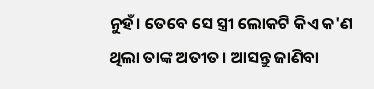ନୁହଁ। ତେବେ ସେ ସ୍ତ୍ରୀ ଲୋକଟି କିଏ କ'ଣ ଥିଲା ତାଙ୍କ ଅତୀତ। ଆସନ୍ତୁ ଜାଣିବା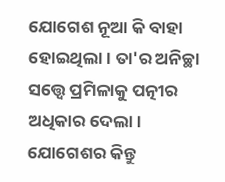ଯୋଗେଶ ନୂଆ କି ବାହା ହୋଇଥିଲା। ତା'ର ଅନିଚ୍ଛା ସତ୍ତ୍ବେ ପ୍ରମିଳାକୁ ପତ୍ନୀର ଅଧିକାର ଦେଲା। ଯୋଗେଶର କିନ୍ତୁ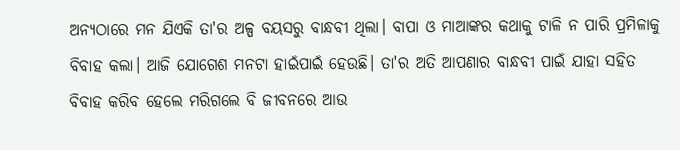ଅନ୍ଯଠାରେ ମନ ଯିଏକି ତା'ର ଅଳ୍ପ ବୟସରୁ ବାନ୍ଧବୀ ଥିଲା। ବାପା ଓ ମାଆଙ୍କର କଥାକୁ ଟାଳି ନ ପାରି ପ୍ରମିଳାକୁ ବିବାହ କଲା। ଆଜି ଯୋଗେଶ ମନଟା ହାଇଁପାଇଁ ହେଉଛି। ତା'ର ଅତି ଆପଣାର ବାନ୍ଧବୀ ପାଇଁ ଯାହା ସହିତ ବିବାହ କରିବ ହେଲେ ମରିଗଲେ ବି ଜୀବନରେ ଆଉ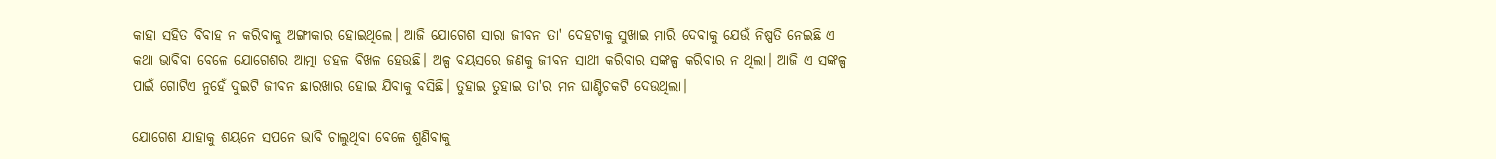କାହା ସହିତ ବିବାହ ନ କରିବାକୁ ଅଙ୍ଗୀକାର ହୋଇଥିଲେ। ଆଜି ଯୋଗେଶ ସାରା ଜୀବନ ତା' ଦେହଟାକୁ ସୁଖାଇ ମାରି ଦେବାକୁ ଯେଉଁ ନିଷ୍ପତି ନେଇଛି ଏ କଥା ଭାବିବା ବେଳେ ଯୋଗେଶର ଆତ୍ମା ଡହଳ ବିଖଳ ହେଉଛି। ଅଳ୍ପ ବୟସରେ ଜଣକୁ ଜୀବନ ସାଥୀ କରିବାର ସଙ୍କଳ୍ପ କରିବାର ନ ଥିଲା। ଆଜି ଏ ସଙ୍କଳ୍ପ ପାଇଁ ଗୋଟିଏ ନୁହେଁ ଦୁଇଟି ଜୀବନ ଛାରଖାର ହୋଇ ଯିବାକୁ ବସିଛି। ତୁହାଇ ତୁହାଇ ତା'ର ମନ ଘାଣ୍ଟିଚକଟି ଦେଉଥିଲା।

ଯୋଗେଶ ଯାହାକୁ ଶୟନେ ସପନେ ଭାବି ଚାଲୁଥିବା ବେଳେ ଶୁଣିବାକୁ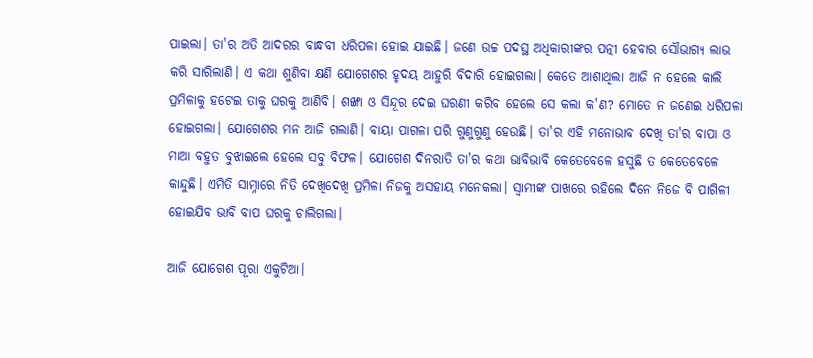ପାଇଲା। ତା'ର ଅତି ଆଦରର ବାନ୍ଧବୀ ଧରିପଳା ହୋଇ ଯାଇଛି। ଜଣେ ଉଚ୍ଚ ପଦସ୍ଥ ଅଧିକାରୀଙ୍କର ପତ୍ନୀ ହେବାର ସୌଭାଗ୍ଯ ଲାଭ କରି ସାରିଲାଣି। ଏ କଥା ଶୁଣିବା କ୍ଷଣି ଯୋଗେଶର ହୃଦୟ ଆହୁରି ବିଦାରି ହୋଇଗଲା। କେତେ ଆଶାଥିଲା ଆଜି ନ ହେଲେ କାଲି ପ୍ରମିଳାକୁ ହଟେଇ ତାକୁ ଘରକୁ ଆଣିବି। ଶଙ୍ଖା ଓ ସିନ୍ଦୂର ଦେଇ ଘରଣୀ କରିବ ହେଲେ ସେ କଲା କ'ଣ? ମୋତେ ନ ଜଣେଇ ଧରିପଳା ହୋଇଗଲା। ଯୋଗେଶର ମନ ଆଜି ଗଲାଣି। ବାୟା ପାଗଳା ପରି ଗୁଣୁଗୁଣୁ ହେଉଛି। ତା'ର ଏହି ମନୋଭାବ ଦେଖି ତା'ର ବାପା ଓ ମାଆ ବହୁତ ବୁଝାଇଲେ ହେଲେ ସବୁ ବିଫଳ। ଯୋଗେଶ ଦିନରାତି ତା'ର କଥା ଭାବିଭାବି କେତେବେଳେ ହସୁଛି ତ କେତେବେଳେ କାନ୍ଦୁଛି। ଏମିତି ସାମ୍ନାରେ ନିତି ଦେଖିଦେଖି ପ୍ରମିଳା ନିଜକୁ ଅସହାୟ ମନେକଲା। ସ୍ବାମୀଙ୍କ ପାଖରେ ରହିଲେ ଦିନେ ନିଜେ ବି ପାଗିଳୀ ହୋଇଯିବ ଭାବି ବାପ ଘରକୁ ଚାଲିଗଲା।

ଆଜି ଯୋଗେଶ ପୂରା ଏକୁଟିଆ।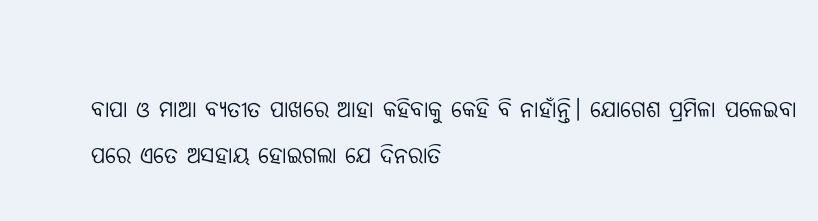ବାପା ଓ ମାଆ ବ୍ଯତୀତ ପାଖରେ ଆହା କହିବାକୁ କେହି ବି ନାହାଁନ୍ତି। ଯୋଗେଶ ପ୍ରମିଳା ପଳେଇବା ପରେ ଏତେ ଅସହାୟ ହୋଇଗଲା ଯେ ଦିନରାତି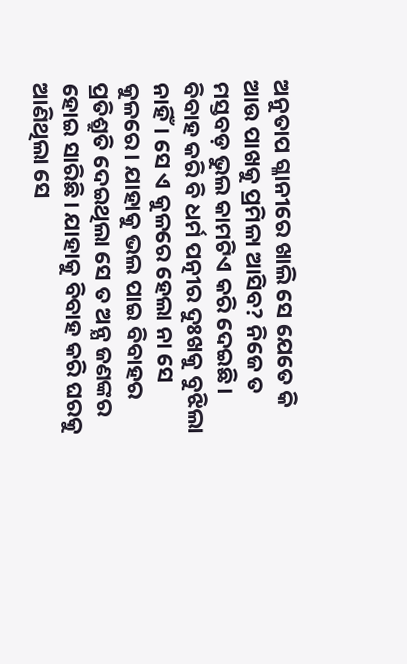ଅନୁତାପ ଗ୍ଳାନୀରେ ଖାଲି ସେ ଯେତେ କି ଆଉ ପାଖକୁ ପ୍ରମିଳା ଆସିବ? ନିଜେ ତ ମସ୍ତବଡ଼ ଭୁଲ କାମଟିଏ କରି ଦେଇଛି। ବିବାହ କରି ବି ଧର୍ମ ପତ୍ନୀର ଦୁଃଖକୁ ବୁଝିଲା ନାହିଁ। ସେ ଏ କୁଳରେ ହେଲା ନା ସେ କୁଳରେ। ଯାହାକୁ ଭଲ ପାଇ ବିବାହର ପ୍ରତିଶ୍ରୁତି ଦେଇଥିଲା ସେ ତ ଅନ୍ଯ ଜଣଙ୍କର ହୋଇ ସାରିଛି। ଯାହାକୁ ବିବାହ କରି ଘରକୁ ଆଣିଥିଲା ସେ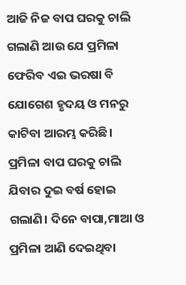ଆଜି ନିଜ ବାପ ଘରକୁ ଚାଲି ଗଲାଣି ଆଉ ଯେ ପ୍ରମିଳା ଫେରିବ ଏଇ ଭରଷା ବି ଯୋଗେଶ ହୃଦୟ ଓ ମନରୁ କାଟିବା ଆରମ୍ଭ କରିଛି। ପ୍ରମିଳା ବାପ ଘରକୁ ଚାଲି ଯିବାର ଦୁଇ ବର୍ଷ ହୋଇ ଗଲାଣି। ଦିନେ ବାପା,ମାଆ ଓ ପ୍ରମିଳା ଆଣି ଦେଇଥିବା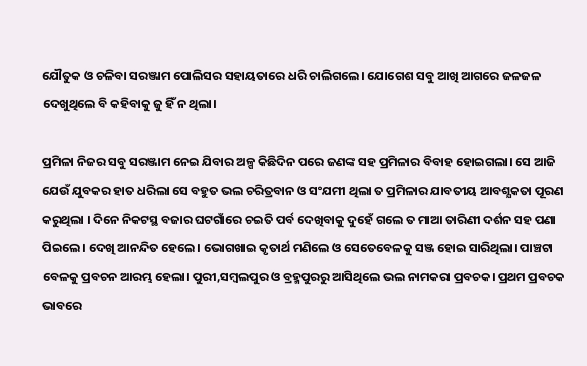ଯୌତୁକ ଓ ଚଳିବା ସରଞ୍ଜାମ ପୋଲିସର ସହାୟତାରେ ଧରି ଚାଲିଗଲେ। ଯୋଗେଶ ସବୁ ଆଖି ଆଗରେ ଜଳଜଳ ଦେଖୁଥିଲେ ବି କହିବାକୁ ଜୁ ହିଁ ନ ଥିଲା।

ପ୍ରମିଳା ନିଜର ସବୁ ସରଞ୍ଜାମ ନେଇ ଯିବାର ଅଳ୍ପ କିଛିଦିନ ପରେ ଜଣଙ୍କ ସହ ପ୍ରମିଳାର ବିବାହ ହୋଇଗଲା। ସେ ଆଜି ଯେଉଁ ଯୁବକର ହାତ ଧରିଲା ସେ ବହୁତ ଭଲ ଚରିତ୍ରବାନ ଓ ସଂଯମୀ ଥିଲା ତ ପ୍ରମିଳାର ଯାବତୀୟ ଆବଶ୍ଯକତା ପୂରଣ କରୁଥିଲା । ଦିନେ ନିକଟସ୍ଥ ବଜାର ଘଟଗାଁରେ ଚଇତି ପର୍ବ ଦେଖିବାକୁ ଦୁହେଁ ଗଲେ ତ ମାଆ ତାରିଣୀ ଦର୍ଶନ ସହ ପଣା ପିଇଲେ। ଦେଖି ଆନନ୍ଦିତ ହେଲେ। ଭୋଗଖାଇ କୃତାର୍ଥ ମଣିଲେ ଓ ସେତେବେଳକୁ ସଞ୍ଜ ହୋଇ ସାରିଥିଲା। ପାଞ୍ଚଟା ବେଳକୁ ପ୍ରବଚନ ଆରମ୍ଭ ହେଲା। ପୁରୀ,ସମ୍ବଲପୁର ଓ ବ୍ରହ୍ମପୁରରୁ ଆସିଥିଲେ ଭଲ ନାମକରା ପ୍ରବଚକ। ପ୍ରଥମ ପ୍ରବଚକ ଭାବରେ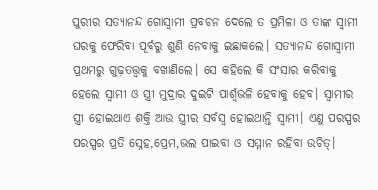ପୁରୀର ସତ୍ଯାନନ୍ଦ ଗୋସ୍ବାମୀ ପ୍ରବଚନ ଦେଲେ ତ ପ୍ରମିଳା ଓ ତାଙ୍କ ସ୍ବାମୀ ଘରକୁ ଫେରିବା ପୂର୍ବରୁ ଶୁଣି ନେବାକୁ ଇଛାକଲେ। ସତ୍ଯାନନ୍ଦ ଗୋସ୍ବାମୀ ପ୍ରଥମରୁ ଗୁଢ଼ତତ୍ତ୍ବକୁ ବଖାଣିଲେ। ସେ କହିଲେ କି ସଂସାର କରିବାକୁ ହେଲେ ସ୍ବାମୀ ଓ ସ୍ତ୍ରୀ ମୁଦ୍ରାର ଦୁଇଟି ପାର୍ଶ୍ବଭଳି ହେବାକୁ ହେବ। ସ୍ବାମୀର ସ୍ତ୍ରୀ ହୋଇଥାଏ ଶକ୍ତି ଆଉ ସ୍ତ୍ରୀର ସର୍ବସ୍ବ ହୋଇଥାନ୍ତି ସ୍ବାମୀ। ଏଣୁ ପରସ୍ପର ପରସ୍ପର ପ୍ରତି ସ୍ନେହ,ପ୍ରେମ,ଭଲ ପାଇବା ଓ ସମ୍ମାନ ରହିବା ଉଚିତ୍।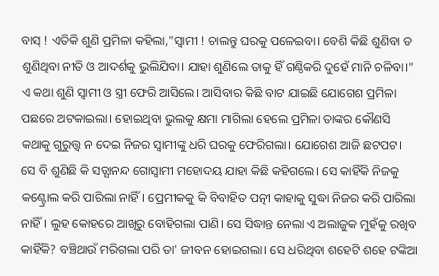ବାସ୍ ! ଏତିକି ଶୁଣି ପ୍ରମିଳା କହିଲା,"ସ୍ବାମୀ ! ଚାଲନ୍ତୁ ଘରକୁ ପଳେଇବା। ବେଶି କିଛି ଶୁଣିବା ତ ଶୁଣିଥିବା ନୀତି ଓ ଆଦର୍ଶକୁ ଭୁଲିଯିବା। ଯାହା ଶୁଣିଲେ ତାକୁ ହିଁ ଗଣ୍ଠିକରି ଦୁହେଁ ମାନି ଚଳିବା।" ଏ କଥା ଶୁଣି ସ୍ବାମୀ ଓ ସ୍ତ୍ରୀ ଫେରି ଆସିଲେ। ଆସିବାର କିଛି ବାଟ ଯାଇଛି ଯୋଗେଶ ପ୍ରମିଳା ପଛରେ ଅଟକାଇଲା। ହୋଇଥିବା ଭୁଲକୁ କ୍ଷମା ମାଗିଲା ହେଲେ ପ୍ରମିଳା ତାଙ୍କର କୌଣସି କଥାକୁ ଗୁରୁତ୍ତ୍ବ ନ ଦେଇ ନିଜର ସ୍ବାମୀଙ୍କୁ ଧରି ଘରକୁ ଫେରିଗଲା। ଯୋଗେଶ ଆଜି ଛଟପଟ। ସେ ବି ଶୁଣିଛି କି ସତ୍ଯାନନ୍ଦ ଗୋସ୍ବାମୀ ମହୋଦୟ ଯାହା କିଛି କହିଗଲେ। ସେ କାହିଁକି ନିଜକୁ କଣ୍ଟ୍ରୋଲ କରି ପାରିଲା ନାହିଁ। ପ୍ରେମୀକକୁ କି ବିବାହିତ ପତ୍ନୀ କାହାକୁ ସୁଦ୍ଧା ନିଜର କରି ପାରିଲା ନାହିଁ। ଲୁହ କୋହରେ ଆଖିରୁ ବୋହିଗଲା ପାଣି। ସେ ସିଦ୍ଧାନ୍ତ ନେଲା ଏ ଅଲାଜୁକ ମୁହଁକୁ ରଖିବ କାହିଁକି? ବଞ୍ଚିଥାଉଁ ମରିଗଲା ପରି ତା' ଜୀବନ ହୋଇଗଲା। ସେ ଧରିଥିବା ଶହେଟି ଶହେ ଟଙ୍କିଆ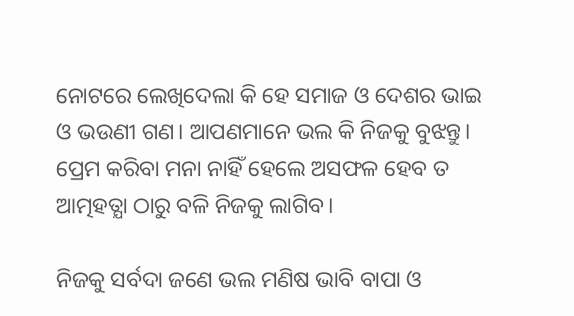ନୋଟରେ ଲେଖିଦେଲା କି ହେ ସମାଜ ଓ ଦେଶର ଭାଇ ଓ ଭଉଣୀ ଗଣ। ଆପଣମାନେ ଭଲ କି ନିଜକୁ ବୁଝନ୍ତୁ। ପ୍ରେମ କରିବା ମନା ନାହିଁ ହେଲେ ଅସଫଳ ହେବ ତ ଆତ୍ମହତ୍ଯା ଠାରୁ ବଳି ନିଜକୁ ଲାଗିବ।

ନିଜକୁ ସର୍ବଦା ଜଣେ ଭଲ ମଣିଷ ଭାବି ବାପା ଓ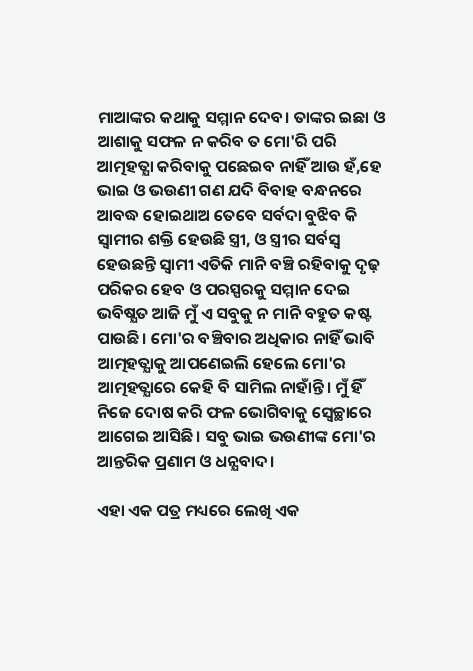ମାଆଙ୍କର କଥାକୁ ସମ୍ମାନ ଦେବ। ତାଙ୍କର ଇଛା ଓ ଆଶାକୁ ସଫଳ ନ କରିବ ତ ମୋ'ରି ପରି ଆତ୍ମହତ୍ଯା କରିବାକୁ ପଛେଇବ ନାହିଁ ଆଉ ହଁ,ହେ ଭାଇ ଓ ଭଉଣୀ ଗଣ ଯଦି ବିବାହ ବନ୍ଧନରେ ଆବଦ୍ଧ ହୋଇଥାଅ ତେବେ ସର୍ବଦା ବୁଝିବ କି ସ୍ବାମୀର ଶକ୍ତି ହେଉଛି ସ୍ତ୍ରୀ, ଓ ସ୍ତ୍ରୀର ସର୍ବସ୍ବ ହେଉଛନ୍ତି ସ୍ବାମୀ ଏତିକି ମାନି ବଞ୍ଚି ରହିବାକୁ ଦୃଢ଼ ପରିକର ହେବ ଓ ପରସ୍ପରକୁ ସମ୍ମାନ ଦେଇ ଭବିଷ୍ଯତ ଆଜି ମୁଁ ଏ ସବୁକୁ ନ ମାନି ବହୁତ କଷ୍ଟ ପାଉଛି। ମୋ'ର ବଞ୍ଚିବାର ଅଧିକାର ନାହିଁ ଭାବି ଆତ୍ମହତ୍ଯାକୁ ଆପଣେଇଲି ହେଲେ ମୋ'ର ଆତ୍ମହତ୍ଯାରେ କେହି ବି ସାମିଲ ନାହାଁନ୍ତି। ମୁଁ ହିଁ ନିଜେ ଦୋଷ କରି ଫଳ ଭୋଗିବାକୁ ସ୍ବେଚ୍ଛାରେ ଆଗେଇ ଆସିଛି। ସବୁ ଭାଇ ଭଉଣୀଙ୍କ ମୋ'ର ଆନ୍ତରିକ ପ୍ରଣାମ ଓ ଧନ୍ଯବାଦ।

ଏହା ଏକ ପତ୍ର ମଧ୍ୟରେ ଲେଖି ଏକ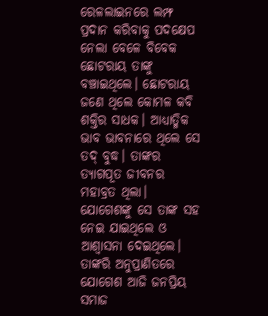ରେଳଲାଇନରେ ଲମ୍ଫ ପ୍ରଦାନ କରିବାକୁ ପଦକ୍ଷେପ ନେଲା ବେଳେ ବିବେକ ଛୋଟରାୟ ତାଙ୍କୁ ବଞ୍ଚାଇଥିଲେ। ଛୋଟରାୟ ଜଣେ ଥିଲେ କୋମଳ କବି ଶକ୍ତିର ସାଧକ। ଆଧ୍ୟାତ୍ମିକ ଭାବ ଭାବନାରେ ଥିଲେ ସେ ତଦ୍ ବୁଦ୍ଧ। ତାଙ୍କର ତ୍ୟାଗପୂତ ଜୀବନର ମହାବ୍ରତ ଥିଲା। ଯୋଗେଶଙ୍କୁ ସେ ତାଙ୍କ ସହ ନେଇ ଯାଇଥିଲେ ଓ ଆଶ୍ୱାସନା ଦେଇଥିଲେ। ତାଙ୍କରି ଅନୁପ୍ରାଣିତରେ ଯୋଗେଶ ଆଜି ଜନପ୍ରିୟ ସମାଜ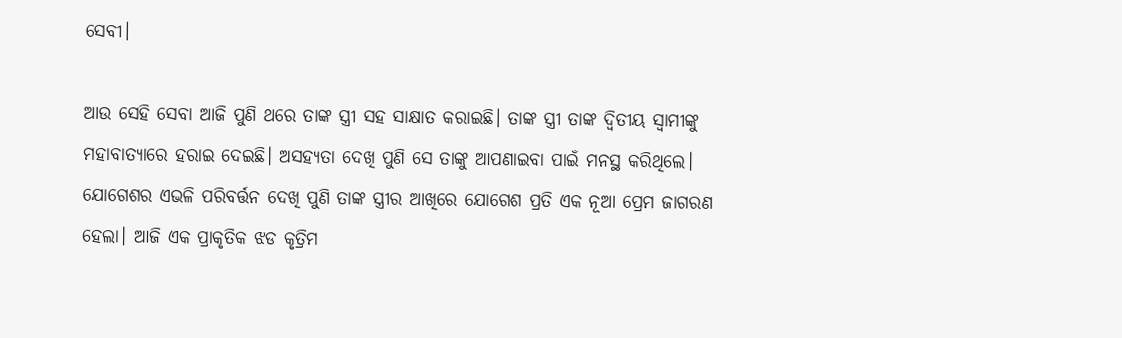ସେବୀ।

ଆଉ ସେହି ସେବା ଆଜି ପୁଣି ଥରେ ତାଙ୍କ ସ୍ତ୍ରୀ ସହ ସାକ୍ଷାତ କରାଇଛି। ତାଙ୍କ ସ୍ତ୍ରୀ ତାଙ୍କ ଦ୍ୱିତୀୟ ସ୍ୱାମୀଙ୍କୁ ମହାବାତ୍ୟାରେ ହରାଇ ଦେଇଛି। ଅସହ୍ୟତା ଦେଖି ପୁଣି ସେ ତାଙ୍କୁ ଆପଣାଇବା ପାଇଁ ମନସ୍ଥ କରିଥିଲେ। ଯୋଗେଶର ଏଭଳି ପରିବର୍ତ୍ତନ ଦେଖି ପୁଣି ତାଙ୍କ ସ୍ତ୍ରୀର ଆଖିରେ ଯୋଗେଶ ପ୍ରତି ଏକ ନୂଆ ପ୍ରେମ ଜାଗରଣ ହେଲା। ଆଜି ଏକ ପ୍ରାକୃତିକ ଝଡ କୃତ୍ରିମ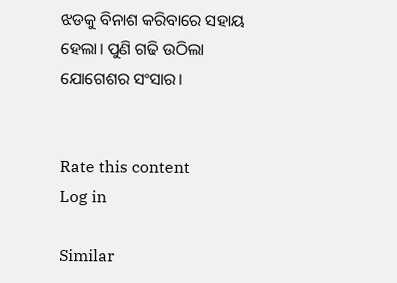ଝଡକୁ ବିନାଶ କରିବାରେ ସହାୟ ହେଲା। ପୁଣି ଗଢି ଉଠିଲା ଯୋଗେଶର ସଂସାର।


Rate this content
Log in

Similar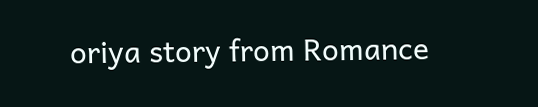oriya story from Romance